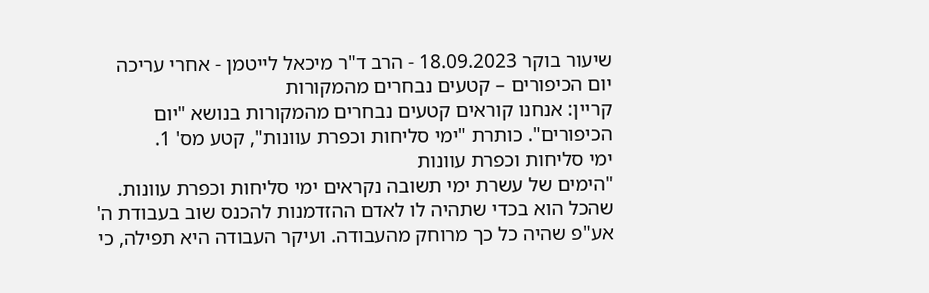שיעור בוקר 18.09.2023 - הרב ד"ר מיכאל לייטמן - אחרי עריכה
יום הכיפורים – קטעים נבחרים מהמקורות
קריין: אנחנו קוראים קטעים נבחרים מהמקורות בנושא "יום הכיפורים". כותרת "ימי סליחות וכפרת עוונות", קטע מס' 1.
ימי סליחות וכפרת עוונות
"הימים של עשרת ימי תשובה נקראים ימי סליחות וכפרת עוונות. שהכל הוא בכדי שתהיה לו לאדם ההזדמנות להכנס שוב בעבודת ה' אע"פ שהיה כל כך מרוחק מהעבודה. ועיקר העבודה היא תפילה, כי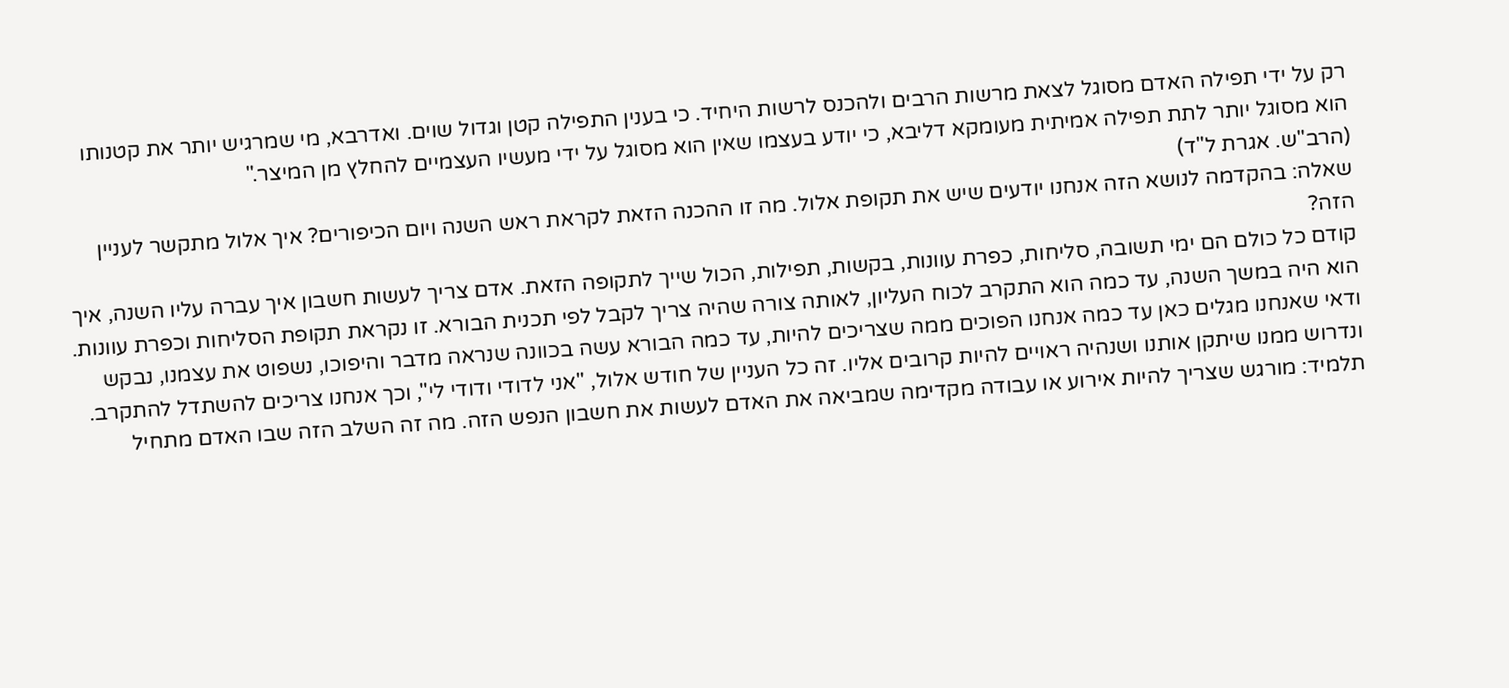רק על ידי תפילה האדם מסוגל לצאת מרשות הרבים ולהכנס לרשות היחיד. כי בענין התפילה קטן וגדול שוים. ואדרבא, מי שמרגיש יותר את קטנותו הוא מסוגל יותר לתת תפילה אמיתית מעומקא דליבא, כי יודע בעצמו שאין הוא מסוגל על ידי מעשיו העצמיים להחלץ מן המיצר."
(הרב"ש. אגרת ל"ד)
שאלה: בהקדמה לנושא הזה אנחנו יודעים שיש את תקופת אלול. מה זו ההכנה הזאת לקראת ראש השנה ויום הכיפורים? איך אלול מתקשר לעניין הזה?
קודם כל כולם הם ימי תשובה, סליחות, כפרת עוונות, בקשות, תפילות, הכול שייך לתקופה הזאת. אדם צריך לעשות חשבון איך עברה עליו השנה, איך הוא היה במשך השנה, עד כמה הוא התקרב לכוח העליון, לאותה צורה שהיה צריך לקבל לפי תכנית הבורא. זו נקראת תקופת הסליחות וכפרת עוונות.
ודאי שאנחנו מגלים כאן עד כמה אנחנו הפוכים ממה שצריכים להיות, עד כמה הבורא עשה בכוונה שנראה מדבר והיפוכו, נשפוט את עצמנו, נבקש ונדרוש ממנו שיתקן אותנו ושנהיה ראויים להיות קרובים אליו. זה כל העניין של חודש אלול, "אני לדודי ודודי לי", וכך אנחנו צריכים להשתדל להתקרב.
תלמיד: מורגש שצריך להיות אירוע או עבודה מקדימה שמביאה את האדם לעשות את חשבון הנפש הזה. מה זה השלב הזה שבו האדם מתחיל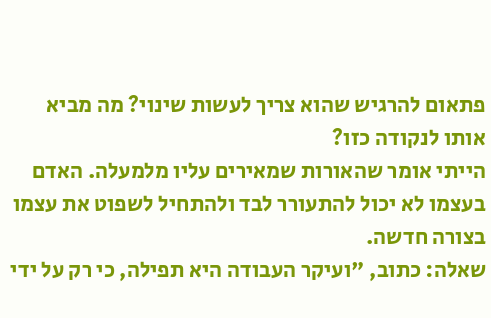פתאום להרגיש שהוא צריך לעשות שינוי? מה מביא אותו לנקודה כזו?
הייתי אומר שהאורות שמאירים עליו מלמעלה. האדם בעצמו לא יכול להתעורר לבד ולהתחיל לשפוט את עצמו בצורה חדשה.
שאלה: כתוב, "ועיקר העבודה היא תפילה, כי רק על ידי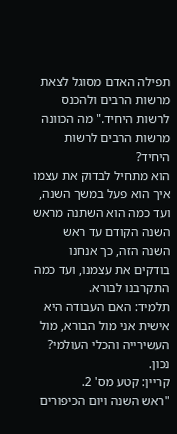תפילה האדם מסוגל לצאת מרשות הרבים ולהכנס לרשות היחיד." מה הכוונה מרשות הרבים לרשות היחיד?
הוא מתחיל לבדוק את עצמו איך הוא פעל במשך השנה, ועד כמה הוא השתנה מראש השנה הקודם עד ראש השנה הזה, כך אנחנו בודקים את עצמנו, ועד כמה התקרבנו לבורא.
תלמיד: האם העבודה היא אישית אני מול הבורא, מול העשירייה והכלי העולמי?
נכון.
קריין: קטע מס' 2.
"ראש השנה ויום הכיפורים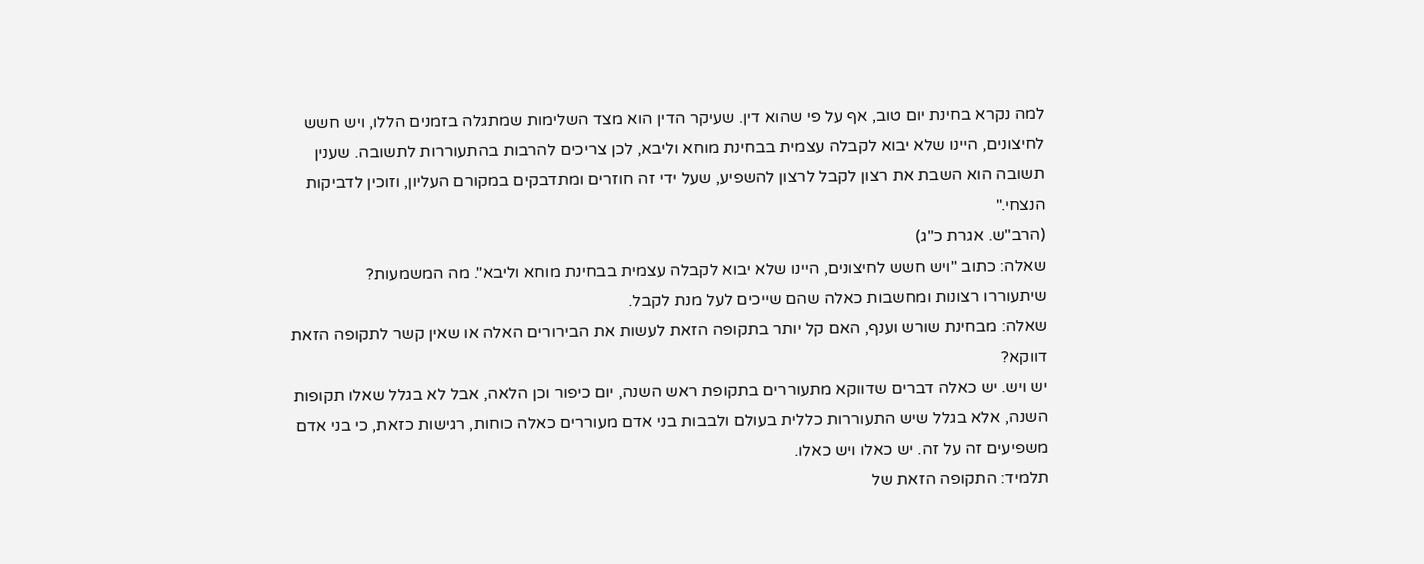למה נקרא בחינת יום טוב, אף על פי שהוא דין. שעיקר הדין הוא מצד השלימות שמתגלה בזמנים הללו, ויש חשש לחיצונים, היינו שלא יבוא לקבלה עצמית בבחינת מוחא וליבא, לכן צריכים להרבות בהתעוררות לתשובה. שענין תשובה הוא השבת את רצון לקבל לרצון להשפיע, שעל ידי זה חוזרים ומתדבקים במקורם העליון, וזוכין לדביקות הנצחי."
(הרב"ש. אגרת כ"ג)
שאלה: כתוב "ויש חשש לחיצונים, היינו שלא יבוא לקבלה עצמית בבחינת מוחא וליבא". מה המשמעות?
שיתעוררו רצונות ומחשבות כאלה שהם שייכים לעל מנת לקבל.
שאלה: מבחינת שורש וענף, האם קל יותר בתקופה הזאת לעשות את הבירורים האלה או שאין קשר לתקופה הזאת דווקא?
יש ויש. יש כאלה דברים שדווקא מתעוררים בתקופת ראש השנה, יום כיפור וכן הלאה, אבל לא בגלל שאלו תקופות השנה, אלא בגלל שיש התעוררות כללית בעולם ולבבות בני אדם מעוררים כאלה כוחות, רגישות כזאת, כי בני אדם משפיעים זה על זה. יש כאלו ויש כאלו.
תלמיד: התקופה הזאת של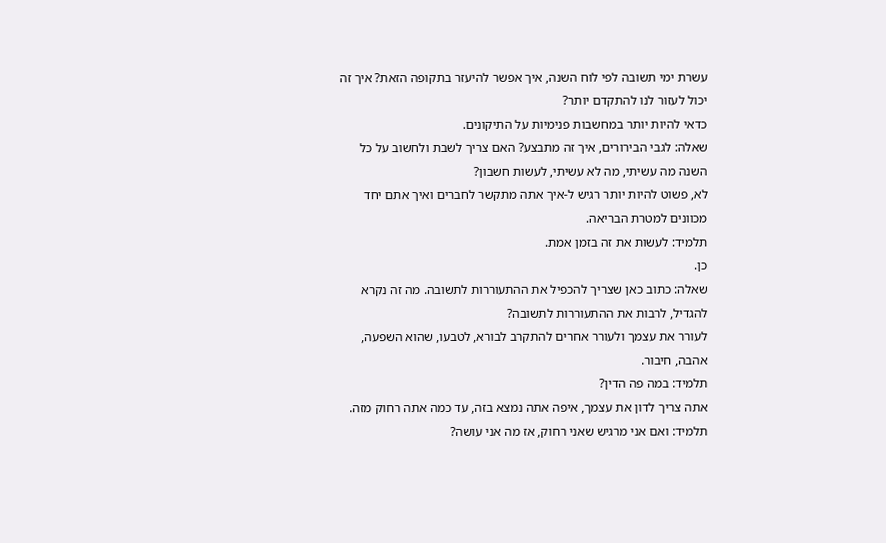עשרת ימי תשובה לפי לוח השנה, איך אפשר להיעזר בתקופה הזאת? איך זה יכול לעזור לנו להתקדם יותר?
כדאי להיות יותר במחשבות פנימיות על התיקונים.
שאלה: לגבי הבירורים, איך זה מתבצע? האם צריך לשבת ולחשוב על כל השנה מה עשיתי, מה לא עשיתי, לעשות חשבון?
לא, פשוט להיות יותר רגיש ל-איך אתה מתקשר לחברים ואיך אתם יחד מכוונים למטרת הבריאה.
תלמיד: לעשות את זה בזמן אמת.
כן.
שאלה: כתוב כאן שצריך להכפיל את ההתעוררות לתשובה. מה זה נקרא להגדיל, לרבות את ההתעוררות לתשובה?
לעורר את עצמך ולעורר אחרים להתקרב לבורא, לטבעו, שהוא השפעה, אהבה, חיבור.
תלמיד: במה פה הדין?
אתה צריך לדון את עצמך, איפה אתה נמצא בזה, עד כמה אתה רחוק מזה.
תלמיד: ואם אני מרגיש שאני רחוק, אז מה אני עושה?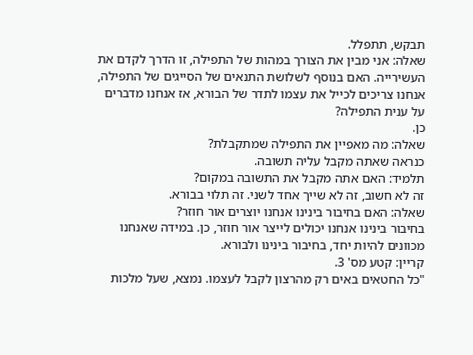תבקש, תתפלל.
שאלה: אני מבין את הצורך במהות של התפילה, זו הדרך לקדם את העשירייה. האם בנוסף לשלושת התנאים של הסייגים של התפילה, אנחנו צריכים לכייל את עצמו לתדר של הבורא, אז אנחנו מדברים על ענית התפילה?
כן.
שאלה: מה מאפיין את התפילה שמתקבלת?
כנראה שאתה מקבל עליה תשובה.
תלמיד: האם אתה מקבל את התשובה במקום?
זה לא חשוב, זה לא שייך אחד לשני. זה תלוי בבורא.
שאלה: האם בחיבור בינינו אנחנו יוצרים אור חוזר?
בחיבור בינינו אנחנו יכולים לייצר אור חוזר, כן. במידה שאנחנו מכוונים להיות יחד, בחיבור בינינו ולבורא.
קריין: קטע מס' 3.
"כל החטאים באים רק מהרצון לקבל לעצמו. נמצא, שעל מלכות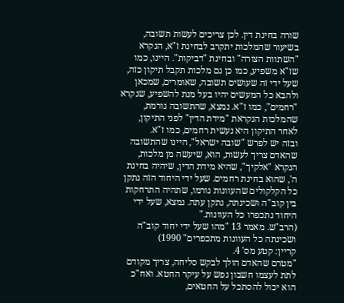שורה בחינת דין. לכן צריכים לעשות תשובה, בשיעור שהמלכות יתקרב לבחינת ז"א, הנקרא "השתוות הצורה" ובחינת "דביקות". היינו, כמו שז"א משפיע, כמו כן גם מלכות תקבל תיקון כזה, שעל ידי זה שעושים תשובה, שאומרים, שמכאן ולהבא כל המעשים יהיו בעל מנת להשפיע, שנקרא "רחמים", כמו ז"א. נמצא, שהתשובה גורמת, שהמלכות הנקראת "מידת הדין" לפני התיקון, לאחר התיקון היא נעשית רחמים, כמו ז"א.
ובזה יש לפרש "שובה ישראל", היינו שהתשובה שהאדם צריך לעשות, הוא, שיעשה מן מלכות, הנקרא "אלקיך", שהיא מידת הדין, שיהיה בחינת ה', שהוא בחינת רחמים. שעל ידי היחוד הזה נתקן כל הקלקולים שהעוונות גורמו, שתהיה התרחקות בין קוב"ה ושכינתה, נתקן עתה. נמצא, שעל ידי היחוד נתכפרו כל העוונות."
(הרב"ש. מאמר 13 "מהו שעל ידי יחוד קוב"ה ושכינתה כל העוונות מתכפרים" 1990)
קריין: קטע מס' 4.
"מטרם שהאדם הולך לבקש סליחה, צריך מקודם לתת לעצמו חשבון נפש על עיקר החטא. ואח"כ הוא יכול להסתכל על החטאים,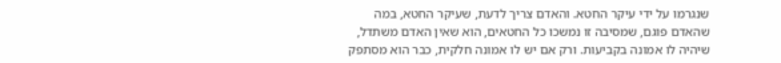שנגרמו על ידי עיקר החטא. והאדם צריך לדעת, שעיקר החטא, במה שהאדם פוגם, שמסיבה זו נמשכו כל החטאים, הוא שאין האדם משתדל, שיהיה לו אמונה בקביעות. ורק אם יש לו אמונה חלקית, כבר הוא מסתפק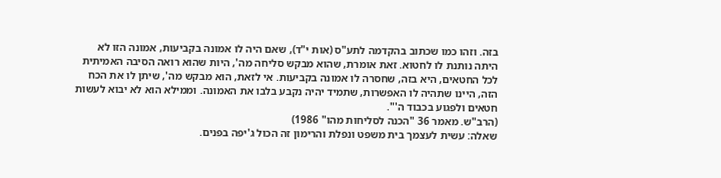בזה. וזהו כמו שכתוב בהקדמה לתע"ס (אות י"ד), שאם היה לו אמונה בקביעות, אמונה הזו לא היתה נותנת לו לחטוא. זאת אומרת, שהוא מבקש סליחה מה', היות שהוא רואה הסיבה האמיתית לכל החטאים, היא בזה, שחסרה לו אמונה בקביעות. אי לזאת, הוא מבקש מה', שיתן לו את הכח הזה, היינו שתהיה לו האפשרות, שתמיד יהיה נקבע בלבו את האמונה. וממילא הוא לא יבוא לעשות חטאים ולפגוע בכבוד ה'".
(הרב"ש. מאמר 36 "הכנה לסליחות מהו" 1986)
שאלה: עשית לעצמך בית משפט ונפלת והרימון זה הכול ג'יפה בפנים.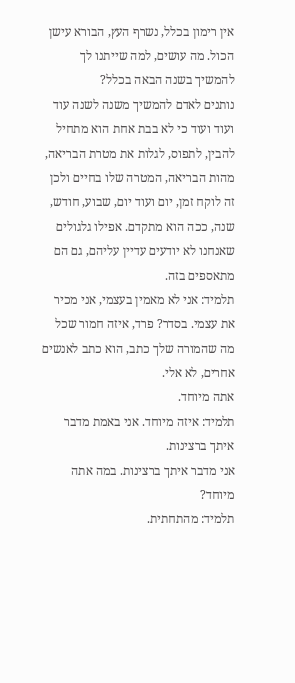אין רימון בכלל, נשרף העץ, הבורא עישן הכול. מה עושים, למה שייתנו לך להמשיך בשנה הבאה בכלל?
נותנים לאדם להמשיך משנה לשנה עוד ועוד ועוד כי לא בבת אחת הוא מתחיל להבין, לתפוס, לגלות את מטרת הבריאה, מהות הבריאה, המטרה שלו בחיים ולכן זה לוקח זמן, יום ועוד יום, שבוע, חודש, שנה, ככה הוא מתקדם. אפילו גלגולים שאנחנו לא יודעים עדיין עליהם, גם הם מתאספים בזה.
תלמיד: אני לא מאמין בעצמי, אני מכיר את עצמי. בסדר? פרד, איזה חמור שכל מה שהמורה שלך כתב, הוא כתב לאנשים אחרים, לא אלי.
אתה מיוחד.
תלמיד: איזה מיוחד. אני באמת מדבר איתך ברצינות.
אני מדבר איתך ברצינות. במה אתה מיוחד?
תלמיד: מהתחתית.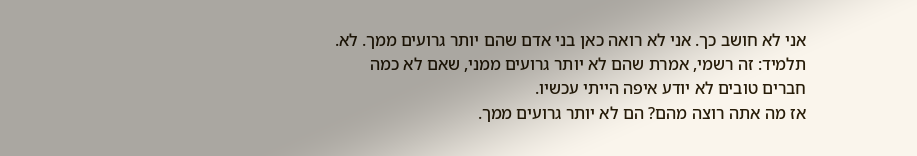אני לא חושב כך. אני לא רואה כאן בני אדם שהם יותר גרועים ממך. לא.
תלמיד: זה רשמי, אמרת שהם לא יותר גרועים ממני, שאם לא כמה חברים טובים לא יודע איפה הייתי עכשיו.
אז מה אתה רוצה מהם? הם לא יותר גרועים ממך.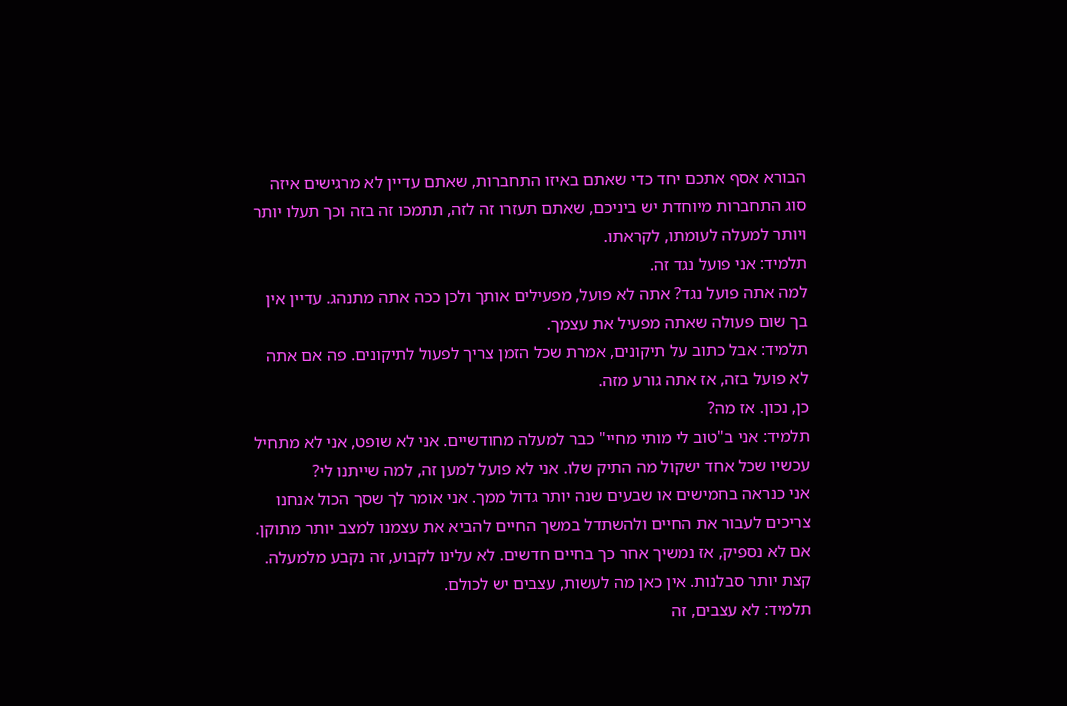הבורא אסף אתכם יחד כדי שאתם באיזו התחברות, שאתם עדיין לא מרגישים איזה סוג התחברות מיוחדת יש ביניכם, שאתם תעזרו זה לזה, תתמכו זה בזה וכך תעלו יותר ויותר למעלה לעומתו, לקראתו.
תלמיד: אני פועל נגד זה.
למה אתה פועל נגד? אתה לא פועל, מפעילים אותך ולכן ככה אתה מתנהג. עדיין אין בך שום פעולה שאתה מפעיל את עצמך.
תלמיד: אבל כתוב על תיקונים, אמרת שכל הזמן צריך לפעול לתיקונים. פה אם אתה לא פועל בזה, אז אתה גורע מזה.
כן, נכון. אז מה?
תלמיד: אני ב"טוב לי מותי מחיי" כבר למעלה מחודשיים. אני לא שופט, אני לא מתחיל עכשיו שכל אחד ישקול מה התיק שלו. אני לא פועל למען זה, למה שייתנו לי?
אני כנראה בחמישים או שבעים שנה יותר גדול ממך. אני אומר לך שסך הכול אנחנו צריכים לעבור את החיים ולהשתדל במשך החיים להביא את עצמנו למצב יותר מתוקן. אם לא נספיק, אז נמשיך אחר כך בחיים חדשים. לא עלינו לקבוע, זה נקבע מלמעלה. קצת יותר סבלנות. אין כאן מה לעשות, עצבים יש לכולם.
תלמיד: לא עצבים, זה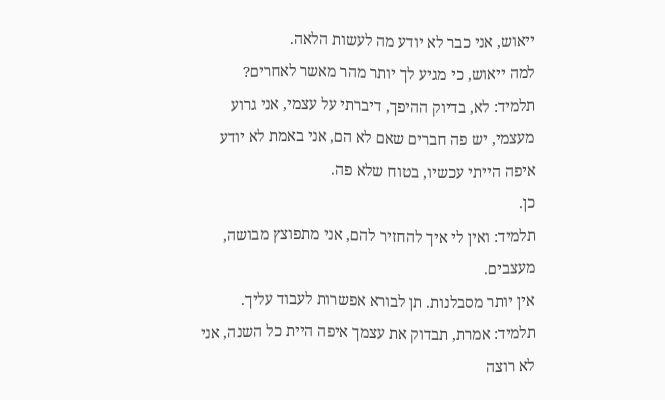ייאוש, אני כבר לא יודע מה לעשות הלאה.
למה ייאוש, כי מגיע לך יותר מהר מאשר לאחרים?
תלמיד: לא, בדיוק ההיפך, דיברתי על עצמי, אני גרוע מעצמי, יש פה חברים שאם לא הם, אני באמת לא יודע איפה הייתי עכשיו, בטוח שלא פה.
כן.
תלמיד: ואין לי איך להחזיר להם, אני מתפוצץ מבושה, מעצבים.
אין יותר מסבלנות. תן לבורא אפשרות לעבוד עליך.
תלמיד: אמרת, תבדוק את עצמך איפה היית כל השנה, אני לא רוצה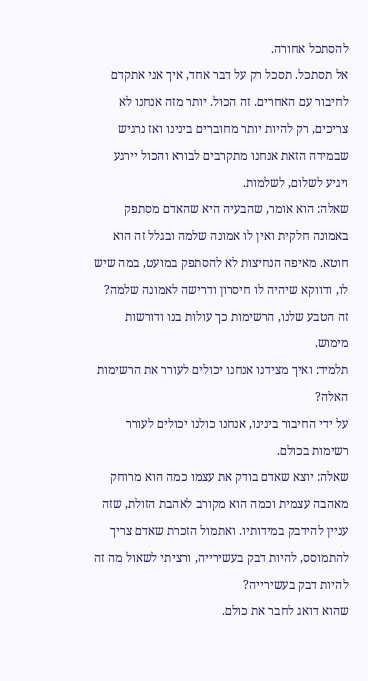להסתכל אחורה.
אל תסתכל. תסכל רק על דבר אחד, איך אני אתקדם לחיבור עם האחרים. זה הכול. יותר מזה אנחנו לא צריכים, רק להיות יותר מחוברים בינינו ואז נרגיש שבמידה הזאת אנחנו מתקרבים לבורא והכול יירגע ויגיע לשלום, לשלמות.
שאלה: הוא אומר, שהבעיה היא שהאדם מסתפק באמונה חלקית ואין לו אמונה שלמה ובגלל זה הוא חוטא. מאיפה הנחיצות לא להסתפק במועט, במה שיש לו, ודווקא שיהיה לו חיסרון ודרישה לאמונה שלמה?
זה הטבע שלנו, הרשימות כך עולות בנו ודורשות מימוש.
תלמיד: ואיך מצידנו אנחנו יכולים לעורר את הרשימות האלה?
על ידי החיבור בינינו, אנחנו כולנו יכולים לעורר רשימות בכולם.
שאלה: יוצא שאדם בודק את עצמו כמה הוא מרוחק מאהבה עצמית וכמה הוא מקורב לאהבת הזולת, שזה עניין להידבק במידותיו. ואתמול הזכרת שאדם צריך להתמוסס, להיות דבק בעשירייה, ורציתי לשאול מה זה להיות דבק בעשירייה?
שהוא דואג לחבר את כולם.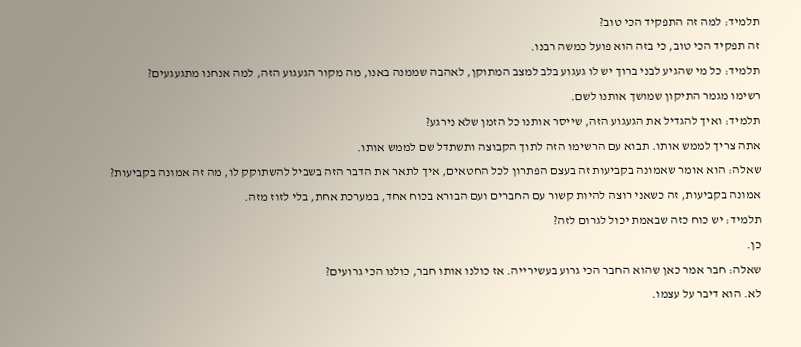תלמיד: למה זה התפקיד הכי טוב?
זה תפקיד הכי טוב, כי בזה הוא פועל כמשה רבנו.
תלמיד: כל מי שהגיע לבני ברוך יש לו געגוע בלב למצב המתוקן, לאהבה שממנה באנו, מה מקור הגעגוע הזה, למה אנחנו מתגעגעים?
רשימו מגמר התיקון שמושך אותנו לשם.
תלמיד: ואיך להגדיל את הגעגוע הזה, שייסר אותנו כל הזמן שלא נירגע?
אתה צריך לממש אותו. תבוא עם הרשימו הזה לתוך הקבוצה ותשתדל שם לממש אותו.
שאלה: הוא אומר שאמונה בקביעות זה בעצם הפתרון לכל החטאים, איך לתאר את הדבר הזה בשביל להשתוקק לו, מה זה אמונה בקביעות?
אמונה בקביעות, זה כשאני רוצה להיות קשור עם החברים ועם הבורא בכוח אחד, במערכת אחת, בלי לזוז מזה.
תלמיד: יש כוח כזה שבאמת יכול לגרום לזה?
כן.
שאלה: חבר אמר כאן שהוא החבר הכי גרוע בעשירייה. אז כולנו אותו חבר, כולנו הכי גרועים?
לא. הוא דיבר על עצמו.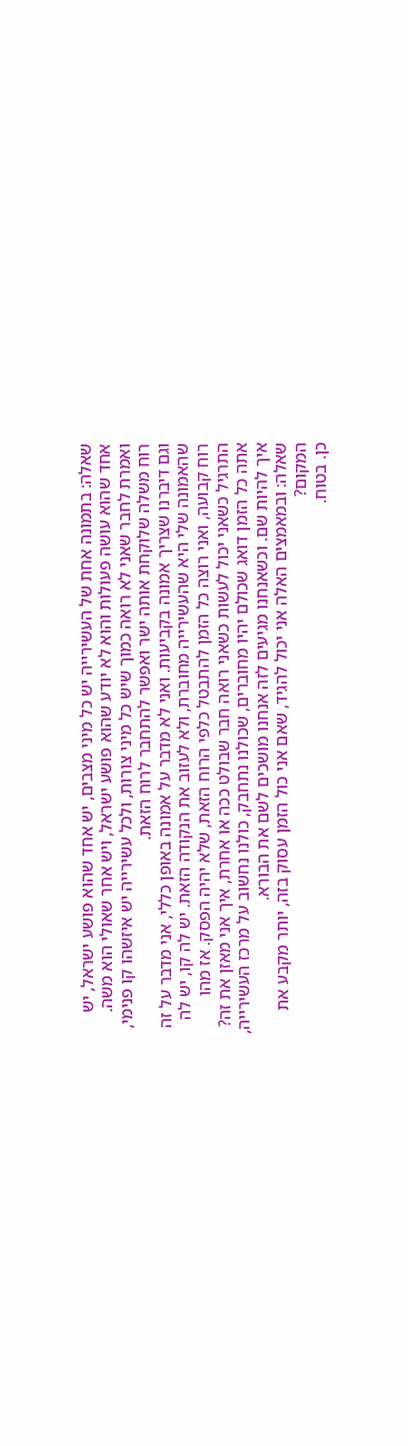שאלה: בתמונה אחת של העשירייה יש כל מיני מצבים, יש אחד שהוא פושע ישראל, יש אחד שהוא עושה פעולות והוא לא יודע שהוא פושע ישראל, ויש אחר שאולי הוא משה. ואמרת לחבר שאני לא רואה כמוך שיש כל מיני צורות, ולכל עשירייה יש איזשהו קו פנימי, רוח משלה שלוקחת אותה ישר ואפשר להתחבר לרוח הזאת.
וגם דיברנו שצריך אמונה בקביעות. ואני לא מדבר על אמונה באופן כללי, אני מדבר על זה שהאמונה שלי היא שהעשירייה מחוברת, ולא לעזוב את הנקודה הזאת. יש לה קו, יש לה רוח קבועה, ואני רוצה כל הזמן להתבטל כלפי הרוח הזאת, שלא יהיה הפסק. אז מהו התרגיל כשאני יכול לעשות כשאני רואה חבר שבולט ככה או אחרת, איך אני מאזן את זה?
אתה כל הזמן דואג שכולם יהיו מחוברים, שכולנו נתחבק, כולנו נחשוב על מרכז העשירייה, איך להיות שם. וכשאנחנו מגיעים לזה אנחנו מושכים לשם את הבורא.
שאלה: ובמאמצים האלה אני יכול להגיד, שאם אני כול הזמן עסוק בזה, יותר מקבע את המקום?
כן. בטוח.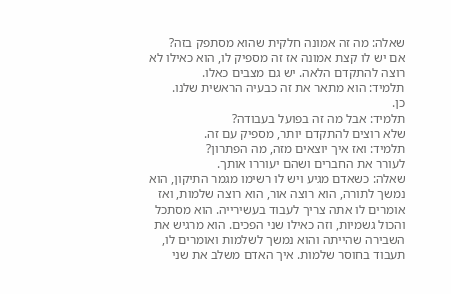שאלה: מה זה אמונה חלקית שהוא מסתפק בזה?
אם יש לו קצת אמונה אז זה מספיק לו, הוא כאילו לא רוצה להתקדם הלאה. יש גם מצבים כאלו.
תלמיד: הוא מתאר את זה כבעיה הראשית שלנו.
כן.
תלמיד: אבל מה זה בפועל בעבודה?
שלא רוצים להתקדם יותר, מספיק עם זה.
תלמיד: ואז איך יוצאים מזה, מה הפתרון?
לעורר את החברים ושהם יעוררו אותך.
שאלה: כשאדם מגיע ויש לו רשימו מגמר התיקון, הוא נמשך לתורה, הוא רוצה אור, הוא רוצה שלמות, ואז אומרים לו אתה צריך לעבוד בעשירייה. הוא מסתכל והכול גשמיות, וזה כאילו שני הפכים. הוא מרגיש את השבירה שהייתה והוא נמשך לשלמות ואומרים לו, תעבוד בחוסר שלמות. איך האדם משלב את שני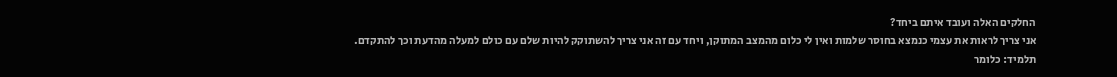החלקים האלה ועובד איתם ביחד?
אני צריך לראות את עצמי כנמצא בחוסר שלמות ואין לי כלום מהמצב המתוקן, ויחד עם זה אני צריך להשתוקק להיות שלם עם כולם למעלה מהדעת וכך להתקדם.
תלמיד: כלומר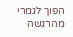הפוך לגמרי מהרגשה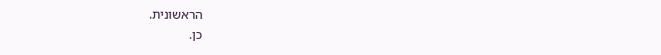הראשונית.
כן.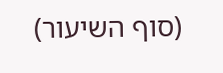(סוף השיעור)